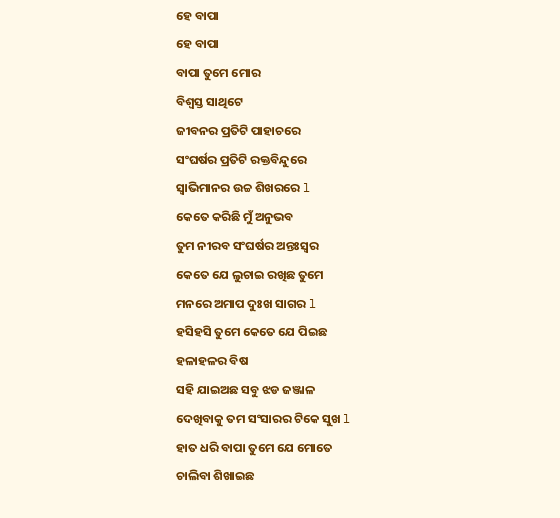ହେ ବାପା
ହେ ବାପା
ବାପା ତୁମେ ମୋର
ବିଶ୍ୱସ୍ତ ସାଥିଟେ
ଜୀବନର ପ୍ରତିଟି ପାହାଚରେ
ସଂଘର୍ଷର ପ୍ରତିଟି ରକ୍ତବିନ୍ଦୁରେ
ସ୍ୱାଭିମାନର ଉଚ୍ଚ ଶିଖରରେ l
କେତେ କରିଛି ମୁଁ ଅନୁଭବ
ତୁମ ନୀରବ ସଂଘର୍ଷର ଅନ୍ତଃସ୍ୱର
କେତେ ଯେ ଲୁଚାଇ ରଖିଛ ତୁମେ
ମନରେ ଅମାପ ଦୁଃଖ ସାଗର l
ହସିହସି ତୁମେ କେତେ ଯେ ପିଇଛ
ହଳାହଳର ବିଷ
ସହି ଯାଇଅଛ ସବୁ ଝଡ ଜଞ୍ଜାଳ
ଦେଖିବାକୁ ତମ ସଂସାରର ଟିକେ ସୁଖ l
ହାତ ଧରି ବାପା ତୁମେ ଯେ ମୋତେ
ଚାଲିବା ଶିଖାଇଛ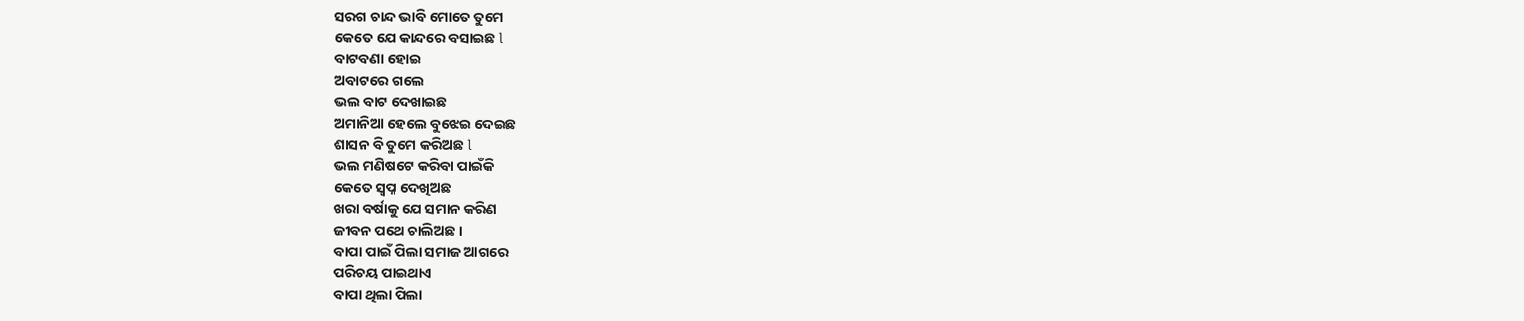ସରଗ ଚାନ୍ଦ ଭାବି ମୋତେ ତୁମେ
କେତେ ଯେ କାନ୍ଦରେ ବସାଇଛ l
ବାଟବଣା ହୋଇ
ଅବାଟରେ ଗଲେ
ଭଲ ବାଟ ଦେଖାଇଛ
ଅମାନିଆ ହେଲେ ବୁଝେଇ ଦେଇଛ
ଶାସନ ବି ତୁମେ କରିଅଛ l
ଭଲ ମଣିଷଟେ କରିବା ପାଇଁକି
କେତେ ସ୍ବପ୍ନ ଦେଖିଅଛ
ଖରା ବର୍ଷାକୁ ଯେ ସମାନ କରିଣ
ଜୀବନ ପଥେ ଚାଲିଅଛ ।
ବାପା ପାଇଁ ପିଲା ସମାଜ ଆଗରେ
ପରିଚୟ ପାଇଥାଏ
ବାପା ଥିଲା ପିଲା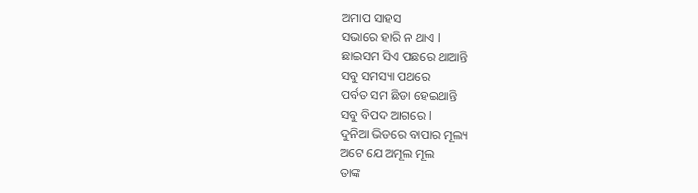ଅମାପ ସାହସ
ସଭାରେ ହାରି ନ ଥାଏ l
ଛାଇସମ ସିଏ ପଛରେ ଥାଆନ୍ତି
ସବୁ ସମସ୍ୟା ପଥରେ
ପର୍ବତ ସମ ଛିଡା ହେଇଥାନ୍ତି
ସବୁ ବିପଦ ଆଗରେ l
ଦୁନିଆ ଭିଡରେ ବାପାର ମୂଲ୍ୟ
ଅଟେ ଯେ ଅମୂଲ ମୂଲ
ତାଙ୍କ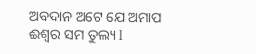ଅବଦାନ ଅଟେ ଯେ ଅମାପ
ଈଶ୍ୱର ସମ ତୁଲ୍ୟ l